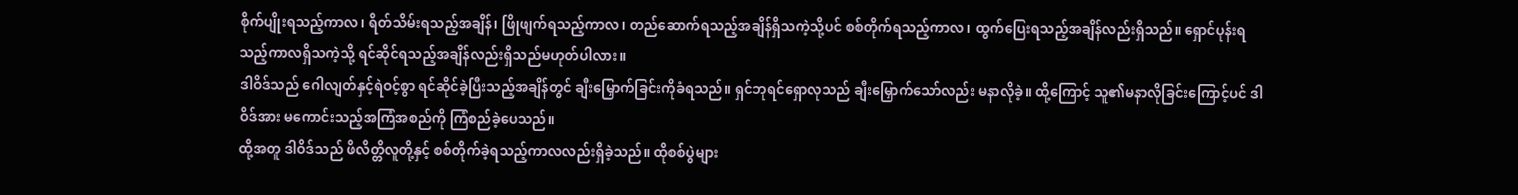စိုက်ပျိုးရသည့်ကာလ၊ ရိတ်သိမ်းရသည့်အချိန်၊ ဖြိုဖျက်ရသည့်ကာလ၊ တည်ဆောက်ရသည့်အချိန်ရှိသကဲ့သို့ပင် စစ်တိုက်ရသည့်ကာလ၊ ထွက်ပြေးရသည့်အချိန်လည်းရှိသည်။ ရှောင်ပုန်းရသည့်ကာလရှိသကဲ့သို့ ရင်ဆိုင်ရသည့်အချိန်လည်းရှိသည်မဟုတ်ပါလား။
ဒါဝိဒ်သည် ဂေါလျတ်နှင့်ရဲဝင့်စွာ ရင်ဆိုင်ခဲ့ပြီးသည့်အချိန်တွင် ချီးမြှောက်ခြင်းကိုခံရသည်။ ရှင်ဘုရင်ရှောလုသည် ချီးမြှောက်သော်လည်း မနာလိုခဲ့။ ထို့ကြောင့် သူ၏မနာလိုခြင်းကြောင့်ပင် ဒါဝိဒ်အား မကောင်းသည့်အကြံအစည်ကို ကြံစည်ခဲ့ပေသည်။
ထို့အတူ ဒါဝိဒ်သည် ဖိလိတ္တိလူတို့နှင့် စစ်တိုက်ခဲ့ရသည့်ကာလလည်းရှိခဲ့သည်။ ထိုစစ်ပွဲများ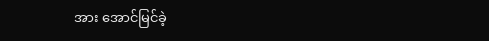အား အောင်မြင်ခဲ့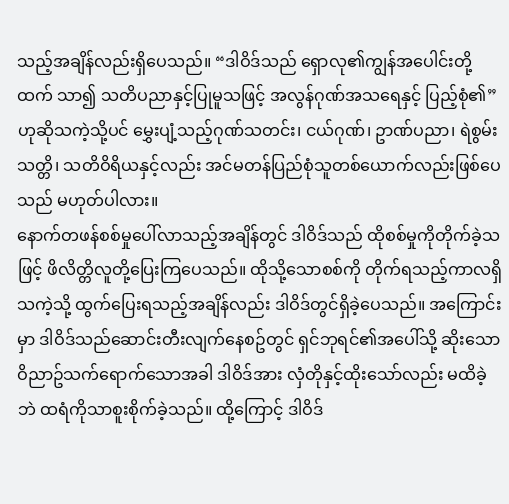သည့်အချိန်လည်းရှိပေသည်။ “ဒါဝိဒ်သည် ရှောလု၏ကျွန်အပေါင်းတို့ထက် သာ၍ သတိပညာနှင့်ပြုမူသဖြင့် အလွန်ဂုဏ်အသရေနှင့် ပြည့်စုံ၏” ဟုဆိုသကဲ့သို့ပင် မွှေးပျံ့သည့်ဂုဏ်သတင်း၊ ငယ်ဂုဏ်၊ ဥာဏ်ပညာ၊ ရဲစွမ်းသတ္တိ၊ သတိဝိရိယနှင့်လည်း အင်မတန်ပြည်စုံသူတစ်ယောက်လည်းဖြစ်ပေသည် မဟုတ်ပါလား။
နောက်တဖန်စစ်မှုပေါ်လာသည့်အချိန်တွင် ဒါဝိဒ်သည် ထိုစစ်မှုကိုတိုက်ခဲ့သဖြင့် ဖိလိတ္တိလူတို့ပြေးကြပေသည်။ ထိုသို့သောစစ်ကို တိုက်ရသည့်ကာလရှိသကဲ့သို့ ထွက်ပြေးရသည့်အချိန်လည်း ဒါဝိဒ်တွင်ရှိခဲ့ပေသည်။ အကြောင်းမှာ ဒါဝိဒ်သည်ဆောင်းတီးလျက်နေစဥ်တွင် ရှင်ဘုရင်၏အပေါ်သို့ ဆိုးသောဝိညာဥ်သက်ရောက်သောအခါ ဒါဝိဒ်အား လှံတိုနှင့်ထိုးသော်လည်း မထိခဲ့ဘဲ ထရံကိုသာစူးစိုက်ခဲ့သည်။ ထို့ကြောင့် ဒါဝိဒ်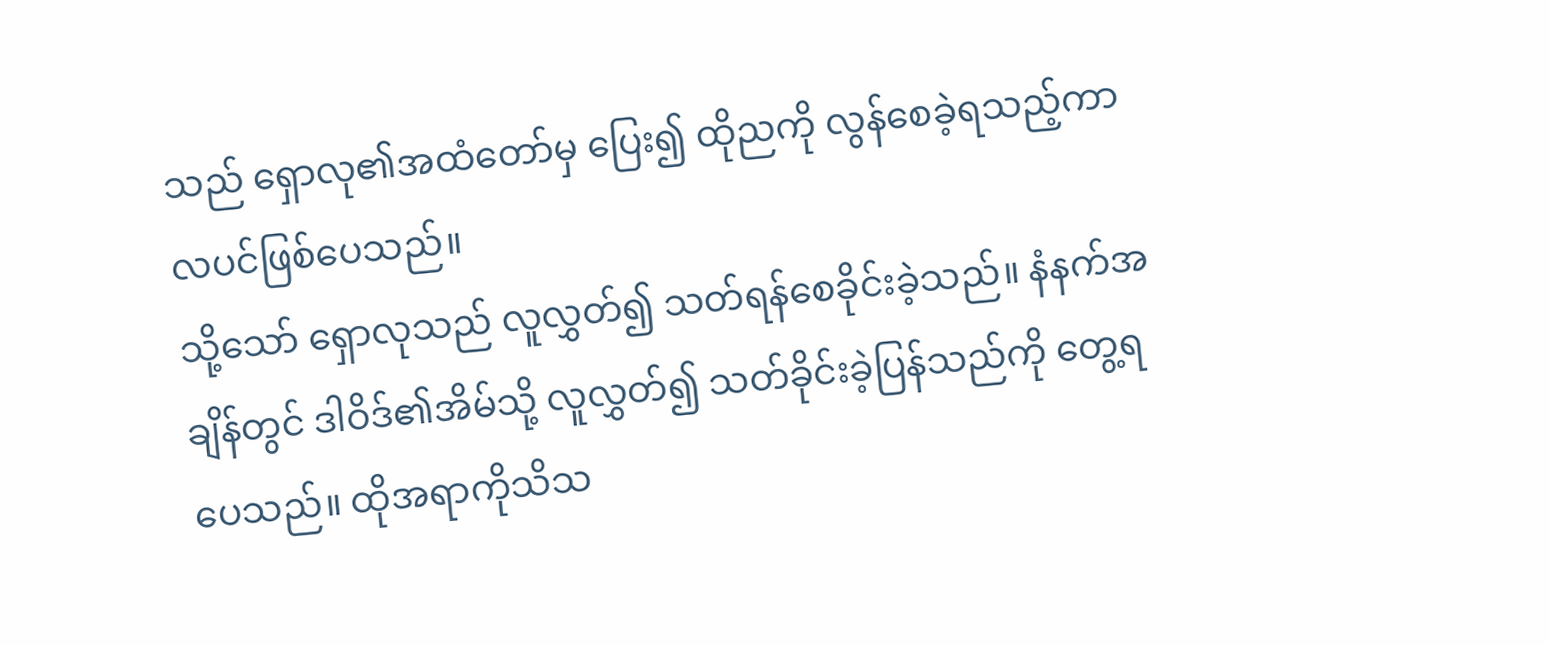သည် ရှောလု၏အထံတော်မှ ပြေး၍ ထိုညကို လွန်စေခဲ့ရသည့်ကာလပင်ဖြစ်ပေသည်။
သို့သော် ရှောလုသည် လူလွှတ်၍ သတ်ရန်စေခိုင်းခဲ့သည်။ နံနက်အချိန်တွင် ဒါဝိဒ်၏အိမ်သို့ လူလွှတ်၍ သတ်ခိုင်းခဲ့ပြန်သည်ကို တွေ့ရပေသည်။ ထိုအရာကိုသိသ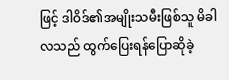ဖြင့် ဒါဝိဒ်၏အမျိုးသမီးဖြစ်သူ မိခါလသည် ထွက်ပြေးရန်ပြောဆိုခဲ့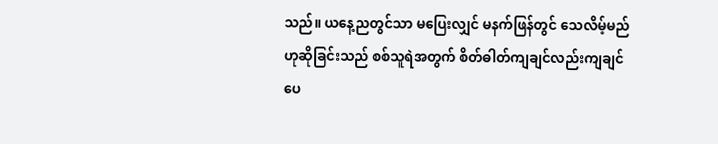သည်။ ယနေ့ညတွင်သာ မပြေးလျှင် မနက်ဖြန်တွင် သေလိမ့်မည်ဟုဆိုခြင်းသည် စစ်သူရဲအတွက် စိတ်ဓါတ်ကျချင်လည်းကျချင်ပေ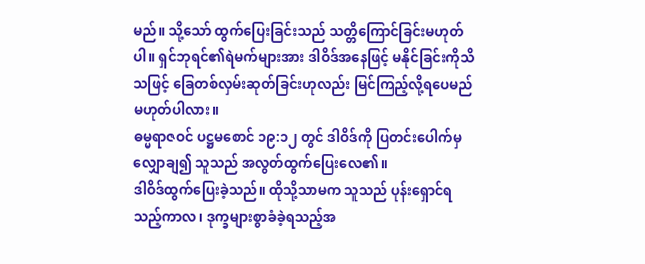မည်။ သို့သော် ထွက်ပြေးခြင်းသည် သတ္တိကြောင်ခြင်းမဟုတ်ပါ။ ရှင်ဘုရင်၏ရဲမက်များအား ဒါဝိဒ်အနေဖြင့် မနိုင်ခြင်းကိုသိသဖြင့် ခြေတစ်လှမ်းဆုတ်ခြင်းဟုလည်း မြင်ကြည့်လို့ရပေမည်မဟုတ်ပါလား။
ဓမ္မရာဇဝင် ပဋ္ဌမစောင် ၁၉:၁၂ တွင် ဒါဝိဒ်ကို ပြတင်းပေါက်မှလျှောချ၍ သူသည် အလွတ်ထွက်ပြေးလေ၏။
ဒါဝိဒ်ထွက်ပြေးခဲ့သည်။ ထိုသို့သာမက သူသည် ပုန်းရှောင်ရသည့်ကာလ၊ ဒုက္ခများစွာခံခဲ့ရသည့်အ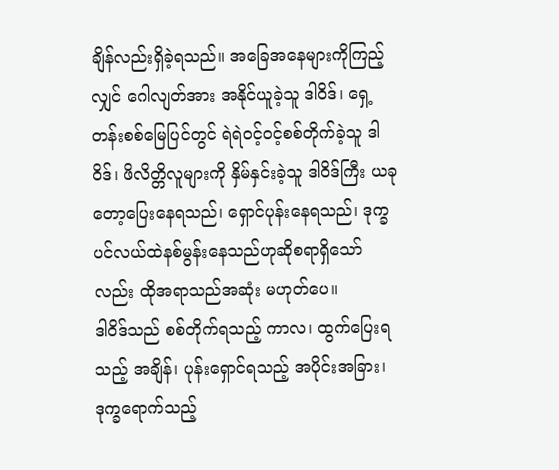ချိန်လည်းရှိခဲ့ရသည်။ အခြေအနေများကိုကြည့်လျှင် ဂေါလျတ်အား အနိုင်ယူခဲ့သူ ဒါဝိဒ်၊ ရှေ့တန်းစစ်မြေပြင်တွင် ရဲရဲဝင့်ဝင့်စစ်တိုက်ခဲ့သူ ဒါဝိဒ်၊ ဖိလိတ္တိလူများကို နှိမ်နှင်းခဲ့သူ ဒါဝိဒ်ကြီး ယခုတော့ပြေးနေရသည်၊ ရှောင်ပုန်းနေရသည်၊ ဒုက္ခပင်လယ်ထဲနစ်မွန်းနေသည်ဟုဆိုစရာရှိသော်လည်း ထိုအရာသည်အဆုံး မဟုတ်ပေ။
ဒါဝိဒ်သည် စစ်တိုက်ရသည့် ကာလ၊ ထွက်ပြေးရသည့် အချိန်၊ ပုန်းရှောင်ရသည့် အပိုင်းအခြား၊ ဒုက္ခရောက်သည့်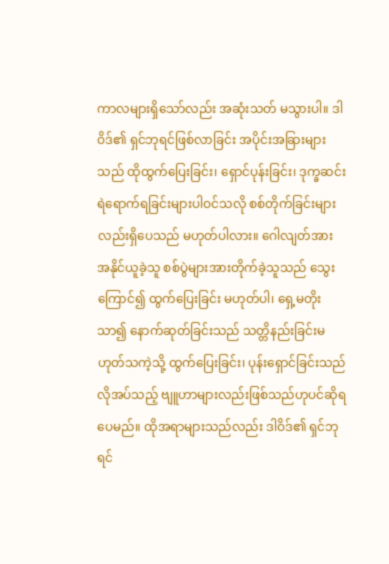ကာလများရှိသော်လည်း အဆုံးသတ် မသွားပါ။ ဒါဝိဒ်၏ ရှင်ဘုရင်ဖြစ်လာခြင်း အပိုင်းအခြားများသည် ထိုထွက်ပြေးခြင်း၊ ရှောင်ပုန်းခြင်း၊ ဒုက္ခဆင်းရဲရောက်ရခြင်းများပါဝင်သလို စစ်တိုက်ခြင်းများလည်းရှိပေသည် မဟုတ်ပါလား။ ဂေါလျတ်အား အနိုင်ယူခဲ့သူ စစ်ပွဲများအားတိုက်ခဲ့သူသည် သွေးကြောင်၍ ထွက်ပြေးခြင်း မဟုတ်ပါ၊ ရှေ့မတိုးသာ၍ နောက်ဆုတ်ခြင်းသည် သတ္တိနည်းခြင်းမဟုတ်သကဲ့သို့ ထွက်ပြေးခြင်း၊ ပုန်းရှောင်ခြင်းသည် လိုအပ်သည့် ဗျူဟာများလည်းဖြစ်သည်ဟုပင်ဆိုရပေမည်။ ထိုအရာများသည်လည်း ဒါဝိဒ်၏ ရှင်ဘုရင်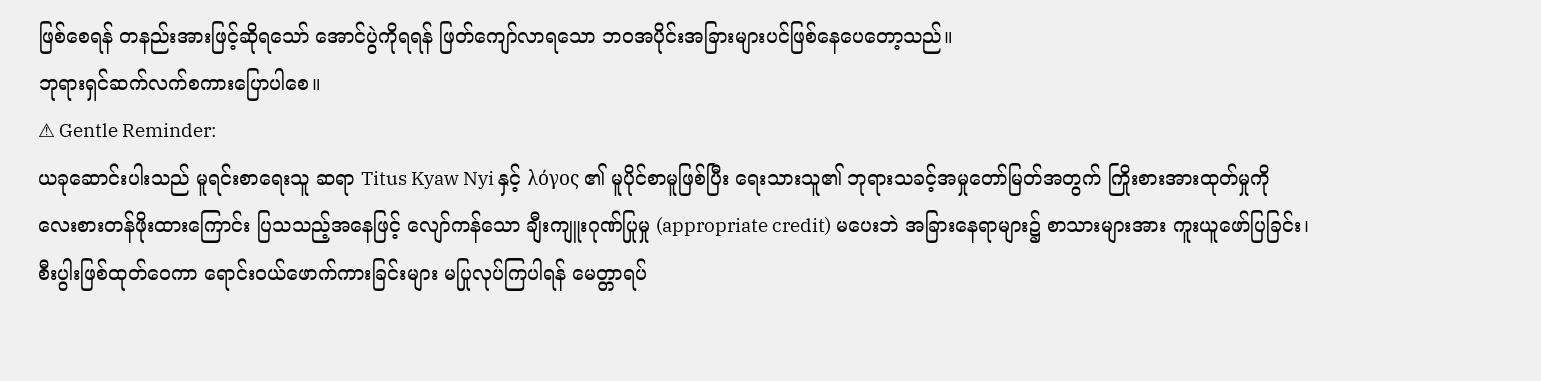ဖြစ်စေရန် တနည်းအားဖြင့်ဆိုရသော် အောင်ပွဲကိုရရန် ဖြတ်ကျော်လာရသော ဘဝအပိုင်းအခြားများပင်ဖြစ်နေပေတော့သည်။
ဘုရားရှင်ဆက်လက်စကားပြောပါစေ။
⚠ Gentle Reminder:
ယခုဆောင်းပါးသည် မူရင်းစာရေးသူ ဆရာ Titus Kyaw Nyi နှင့် λόγος ၏ မူပိုင်စာမူဖြစ်ပြီး ရေးသားသူ၏ ဘုရားသခင့်အမှုတော်မြတ်အတွက် ကြိုးစားအားထုတ်မှုကို လေးစားတန်ဖိုးထားကြောင်း ပြသသည့်အနေဖြင့် လျော်ကန်သော ချီးကျူးဂုဏ်ပြုမှု (appropriate credit) မပေးဘဲ အခြားနေရာများ၌ စာသားများအား ကူးယူဖော်ပြခြင်း၊ စီးပွါးဖြစ်ထုတ်ဝေကာ ရောင်းဝယ်ဖောက်ကားခြင်းများ မပြုလုပ်ကြပါရန် မေတ္တာရပ်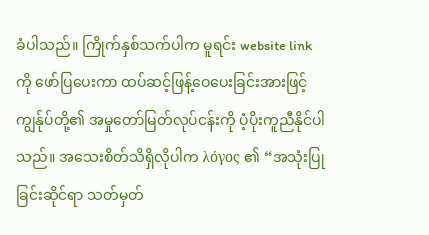ခံပါသည်။ ကြိုက်နှစ်သက်ပါက မူရင်း website link ကို ဖော်ပြပေးကာ ထပ်ဆင့်ဖြန့်ဝေပေးခြင်းအားဖြင့် ကျွန်ုပ်တို့၏ အမှုတော်မြတ်လုပ်ငန်းကို ပံ့ပိုးကူညီနိုင်ပါသည်။ အသေးစိတ်သိရှိလိုပါက λόγος ၏ “အသုံးပြုခြင်းဆိုင်ရာ သတ်မှတ်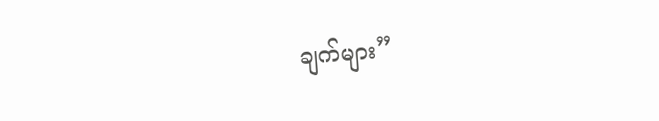ချက်များ”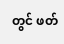တွင် ဖတ်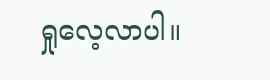ရှုလေ့လာပါ။